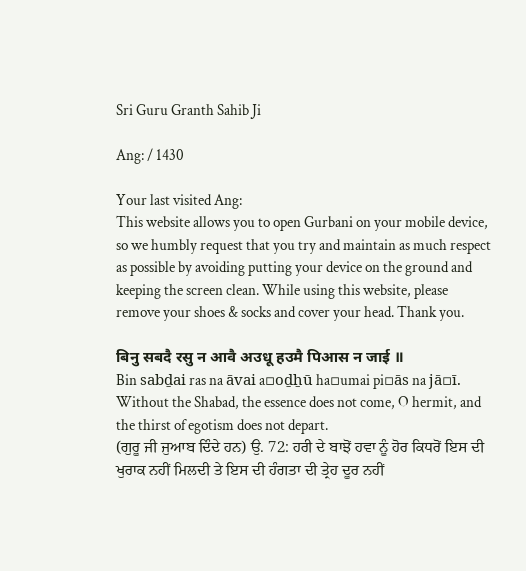Sri Guru Granth Sahib Ji

Ang: / 1430

Your last visited Ang:
This website allows you to open Gurbani on your mobile device, so we humbly request that you try and maintain as much respect as possible by avoiding putting your device on the ground and keeping the screen clean. While using this website, please remove your shoes & socks and cover your head. Thank you.

बिनु सबदै रसु न आवै अउधू हउमै पिआस न जाई ॥
Bin sabḏai ras na āvai a▫oḏẖū ha▫umai pi▫ās na jā▫ī.
Without the Shabad, the essence does not come, O hermit, and the thirst of egotism does not depart.
(ਗੁਰੂ ਜੀ ਜੁਆਬ ਦਿੰਦੇ ਹਨ) ਉ. 72: ਹਰੀ ਦੇ ਬਾਝੋਂ ਹਵਾ ਨੂੰ ਹੋਰ ਕਿਧਰੋਂ ਇਸ ਦੀ ਖੁਰਾਕ ਨਹੀਂ ਮਿਲਦੀ ਤੇ ਇਸ ਦੀ ਹੰਗਤਾ ਦੀ ਤ੍ਰੇਹ ਦੂਰ ਨਹੀਂ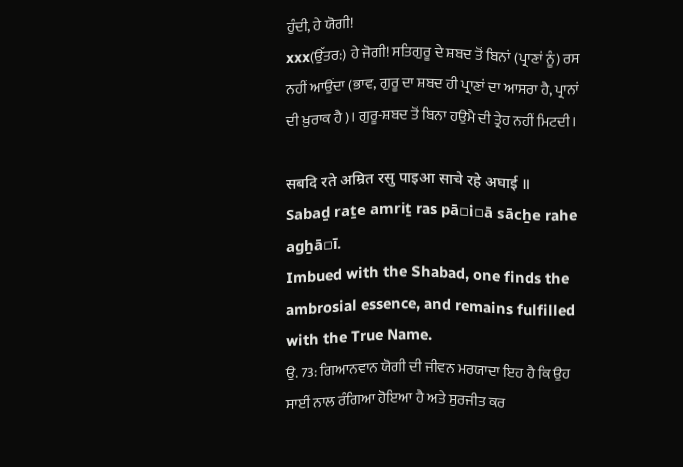ਹੁੰਦੀ, ਹੇ ਯੋਗੀ!
xxx(ਉੱਤਰ:) ਹੇ ਜੋਗੀ! ਸਤਿਗੁਰੂ ਦੇ ਸ਼ਬਦ ਤੋਂ ਬਿਨਾਂ (ਪ੍ਰਾਣਾਂ ਨੂੰ) ਰਸ ਨਹੀਂ ਆਉਂਦਾ (ਭਾਵ, ਗੁਰੂ ਦਾ ਸ਼ਬਦ ਹੀ ਪ੍ਰਾਣਾਂ ਦਾ ਆਸਰਾ ਹੈ, ਪ੍ਰਾਨਾਂ ਦੀ ਖ਼ੁਰਾਕ ਹੈ)। ਗੁਰੂ-ਸ਼ਬਦ ਤੋਂ ਬਿਨਾ ਹਉਮੈ ਦੀ ਤ੍ਰੇਹ ਨਹੀਂ ਮਿਟਦੀ।

सबदि रते अम्रित रसु पाइआ साचे रहे अघाई ॥
Sabaḏ raṯe amriṯ ras pā▫i▫ā sācẖe rahe agẖā▫ī.
Imbued with the Shabad, one finds the ambrosial essence, and remains fulfilled with the True Name.
ਉ. 73: ਗਿਆਨਵਾਨ ਯੋਗੀ ਦੀ ਜੀਵਨ ਮਰਯਾਦਾ ਇਹ ਹੈ ਕਿ ਉਹ ਸਾਈਂ ਨਾਲ ਰੰਗਿਆ ਹੋਇਆ ਹੈ ਅਤੇ ਸੁਰਜੀਤ ਕਰ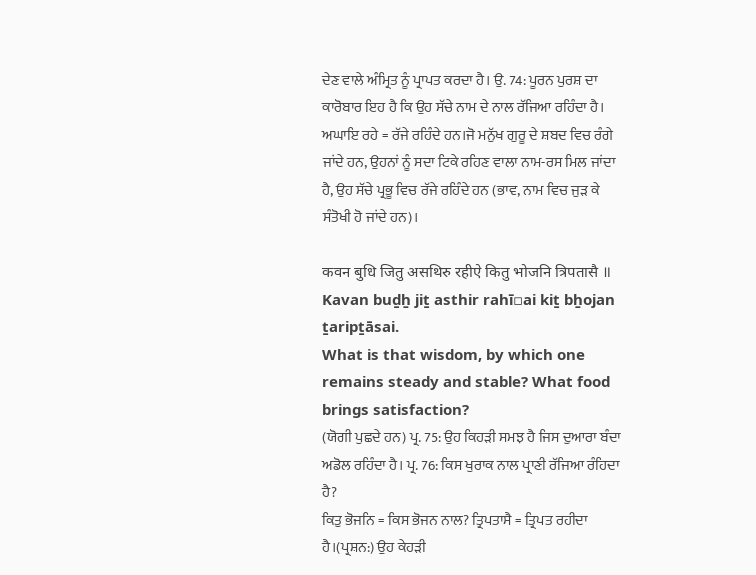ਦੇਣ ਵਾਲੇ ਅੰਮ੍ਰਿਤ ਨੂੰ ਪ੍ਰਾਪਤ ਕਰਦਾ ਹੈ। ਉ. 74: ਪੂਰਨ ਪੁਰਸ਼ ਦਾ ਕਾਰੋਬਾਰ ਇਹ ਹੈ ਕਿ ਉਹ ਸੱਚੇ ਨਾਮ ਦੇ ਨਾਲ ਰੱਜਿਆ ਰਹਿੰਦਾ ਹੈ।
ਅਘਾਇ ਰਹੇ = ਰੱਜੇ ਰਹਿੰਦੇ ਹਨ।ਜੋ ਮਨੁੱਖ ਗੁਰੂ ਦੇ ਸ਼ਬਦ ਵਿਚ ਰੰਗੇ ਜਾਂਦੇ ਹਨ, ਉਹਨਾਂ ਨੂੰ ਸਦਾ ਟਿਕੇ ਰਹਿਣ ਵਾਲਾ ਨਾਮ-ਰਸ ਮਿਲ ਜਾਂਦਾ ਹੈ, ਉਹ ਸੱਚੇ ਪ੍ਰਭੂ ਵਿਚ ਰੱਜੇ ਰਹਿੰਦੇ ਹਨ (ਭਾਵ, ਨਾਮ ਵਿਚ ਜੁੜ ਕੇ ਸੰਤੋਖੀ ਹੋ ਜਾਂਦੇ ਹਨ)।

कवन बुधि जितु असथिरु रहीऐ कितु भोजनि त्रिपतासै ॥
Kavan buḏẖ jiṯ asthir rahī▫ai kiṯ bẖojan ṯaripṯāsai.
What is that wisdom, by which one remains steady and stable? What food brings satisfaction?
(ਯੋਗੀ ਪੁਛਦੇ ਹਨ) ਪ੍ਰ. 75: ਉਹ ਕਿਹੜੀ ਸਮਝ ਹੈ ਜਿਸ ਦੁਆਰਾ ਬੰਦਾ ਅਡੋਲ ਰਹਿੰਦਾ ਹੈ। ਪ੍ਰ. 76: ਕਿਸ ਖੁਰਾਕ ਨਾਲ ਪ੍ਰਾਣੀ ਰੱਜਿਆ ਰੰਹਿਦਾ ਹੈ?
ਕਿਤੁ ਭੋਜਨਿ = ਕਿਸ ਭੋਜਨ ਨਾਲ? ਤ੍ਰਿਪਤਾਸੈ = ਤ੍ਰਿਪਤ ਰਹੀਦਾ ਹੈ।(ਪ੍ਰਸ਼ਨ:) ਉਹ ਕੇਹੜੀ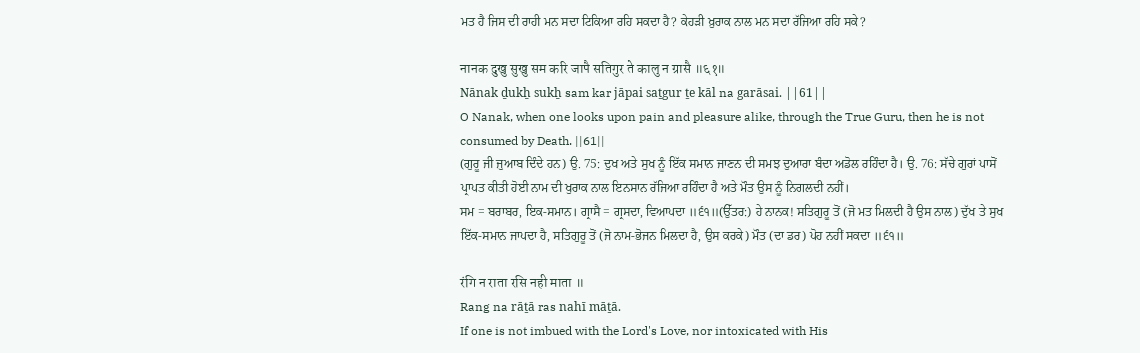ਮਤ ਹੈ ਜਿਸ ਦੀ ਰਾਹੀ ਮਨ ਸਦਾ ਟਿਕਿਆ ਰਹਿ ਸਕਦਾ ਹੈ? ਕੇਹੜੀ ਖ਼ੁਰਾਕ ਨਾਲ ਮਨ ਸਦਾ ਰੱਜਿਆ ਰਹਿ ਸਕੇ?

नानक दुखु सुखु सम करि जापै सतिगुर ते कालु न ग्रासै ॥६१॥
Nānak ḏukẖ sukẖ sam kar jāpai saṯgur ṯe kāl na garāsai. ||61||
O Nanak, when one looks upon pain and pleasure alike, through the True Guru, then he is not consumed by Death. ||61||
(ਗੁਰੂ ਜੀ ਜੁਆਬ ਦਿੰਦੇ ਹਨ) ਉ. 75: ਦੁਖ ਅਤੇ ਸੁਖ ਨੂੰ ਇੱਕ ਸਮਾਨ ਜਾਣਨ ਦੀ ਸਮਝ ਦੁਆਰਾ ਬੰਦਾ ਅਡੋਲ ਰਹਿੰਦਾ ਹੈ। ਉ. 76: ਸੱਚੇ ਗੁਰਾਂ ਪਾਸੋਂ ਪ੍ਰਾਪਤ ਕੀਤੀ ਹੋਈ ਨਾਮ ਦੀ ਖੁਰਾਕ ਨਾਲ ਇਨਸਾਨ ਰੱਜਿਆ ਰਹਿੰਦਾ ਹੈ ਅਤੇ ਮੌਤ ਉਸ ਨੂੰ ਨਿਗਲਦੀ ਨਹੀਂ।
ਸਮ = ਬਰਾਬਰ, ਇਕ-ਸਮਾਨ। ਗ੍ਰਾਸੈ = ਗ੍ਰਸਦਾ, ਵਿਆਪਦਾ ॥੬੧॥(ਉੱਤਰ:) ਹੇ ਨਾਨਕ! ਸਤਿਗੁਰੂ ਤੋਂ (ਜੋ ਮਤ ਮਿਲਦੀ ਹੈ ਉਸ ਨਾਲ) ਦੁੱਖ ਤੇ ਸੁਖ ਇੱਕ-ਸਮਾਨ ਜਾਪਦਾ ਹੈ, ਸਤਿਗੁਰੂ ਤੋਂ (ਜੋ ਨਾਮ-ਭੋਜਨ ਮਿਲਦਾ ਹੈ, ਉਸ ਕਰਕੇ) ਮੌਤ (ਦਾ ਡਰ) ਪੋਹ ਨਹੀਂ ਸਕਦਾ ॥੬੧॥

रंगि न राता रसि नही माता ॥
Rang na rāṯā ras nahī māṯā.
If one is not imbued with the Lord's Love, nor intoxicated with His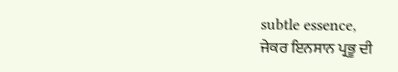subtle essence,
ਜੇਕਰ ਇਨਸਾਨ ਪ੍ਰਭੂ ਦੀ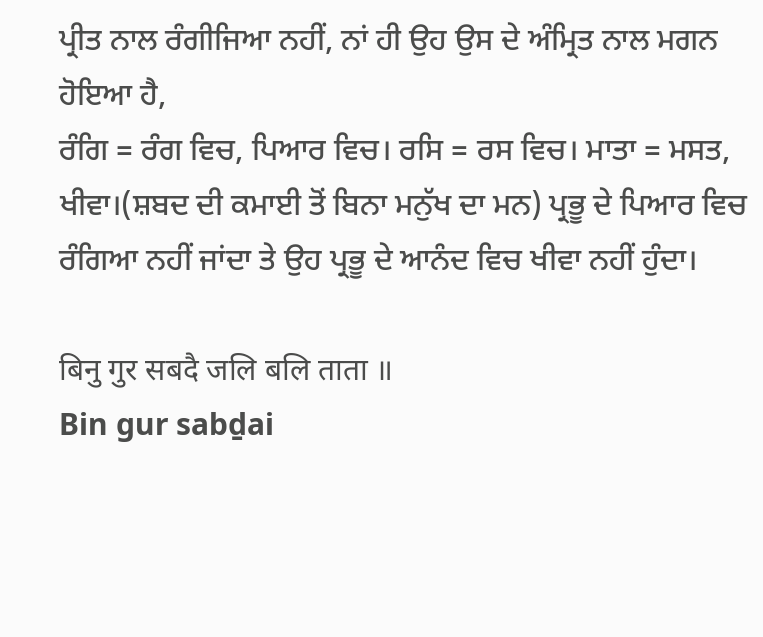ਪ੍ਰੀਤ ਨਾਲ ਰੰਗੀਜਿਆ ਨਹੀਂ, ਨਾਂ ਹੀ ਉਹ ਉਸ ਦੇ ਅੰਮ੍ਰਿਤ ਨਾਲ ਮਗਨ ਹੋਇਆ ਹੈ,
ਰੰਗਿ = ਰੰਗ ਵਿਚ, ਪਿਆਰ ਵਿਚ। ਰਸਿ = ਰਸ ਵਿਚ। ਮਾਤਾ = ਮਸਤ, ਖੀਵਾ।(ਸ਼ਬਦ ਦੀ ਕਮਾਈ ਤੋਂ ਬਿਨਾ ਮਨੁੱਖ ਦਾ ਮਨ) ਪ੍ਰਭੂ ਦੇ ਪਿਆਰ ਵਿਚ ਰੰਗਿਆ ਨਹੀਂ ਜਾਂਦਾ ਤੇ ਉਹ ਪ੍ਰਭੂ ਦੇ ਆਨੰਦ ਵਿਚ ਖੀਵਾ ਨਹੀਂ ਹੁੰਦਾ।

बिनु गुर सबदै जलि बलि ताता ॥
Bin gur sabḏai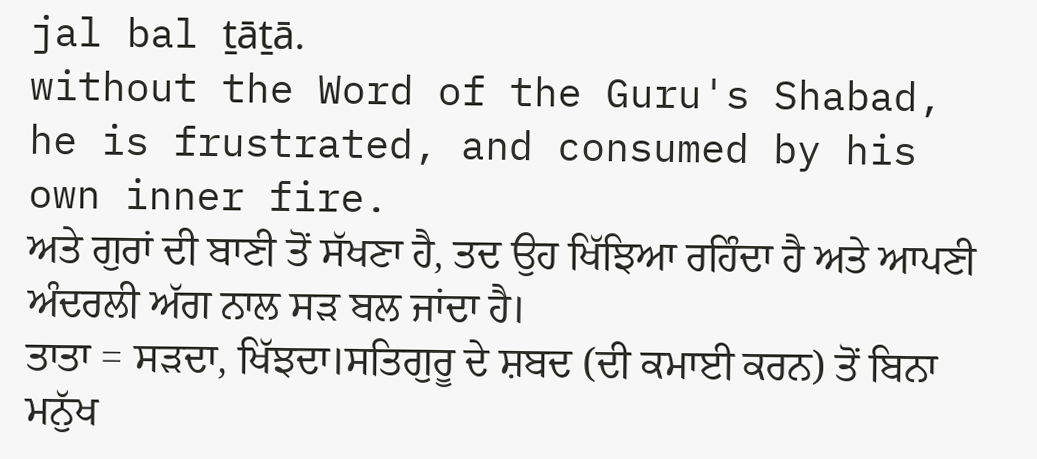jal bal ṯāṯā.
without the Word of the Guru's Shabad, he is frustrated, and consumed by his own inner fire.
ਅਤੇ ਗੁਰਾਂ ਦੀ ਬਾਣੀ ਤੋਂ ਸੱਖਣਾ ਹੈ, ਤਦ ਉਹ ਖਿੱਝਿਆ ਰਹਿੰਦਾ ਹੈ ਅਤੇ ਆਪਣੀ ਅੰਦਰਲੀ ਅੱਗ ਨਾਲ ਸੜ ਬਲ ਜਾਂਦਾ ਹੈ।
ਤਾਤਾ = ਸੜਦਾ, ਖਿੱਝਦਾ।ਸਤਿਗੁਰੂ ਦੇ ਸ਼ਬਦ (ਦੀ ਕਮਾਈ ਕਰਨ) ਤੋਂ ਬਿਨਾ ਮਨੁੱਖ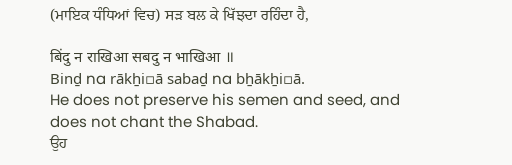(ਮਾਇਕ ਧੰਧਿਆਂ ਵਿਚ) ਸੜ ਬਲ ਕੇ ਖਿੱਝਦਾ ਰਹਿੰਦਾ ਹੈ,

बिंदु न राखिआ सबदु न भाखिआ ॥
Binḏ na rākẖi▫ā sabaḏ na bẖākẖi▫ā.
He does not preserve his semen and seed, and does not chant the Shabad.
ਉਹ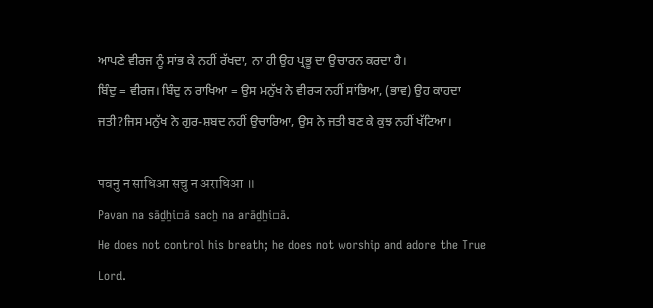ਆਪਣੇ ਵੀਰਜ ਨੂੰ ਸਾਂਭ ਕੇ ਨਹੀਂ ਰੱਖਦਾ, ਨਾ ਹੀ ਉਹ ਪ੍ਰਭੂ ਦਾ ਉਚਾਰਨ ਕਰਦਾ ਹੈ।
ਬਿੰਦੁ = ਵੀਰਜ। ਬਿੰਦੁ ਨ ਰਾਖਿਆ = ਉਸ ਮਨੁੱਖ ਨੇ ਵੀਰ੍ਯ ਨਹੀਂ ਸਾਂਭਿਆ, (ਭਾਵ) ਉਹ ਕਾਹਦਾ ਜਤੀ?ਜਿਸ ਮਨੁੱਖ ਨੇ ਗੁਰ-ਸ਼ਬਦ ਨਹੀਂ ਉਚਾਰਿਆ, ਉਸ ਨੇ ਜਤੀ ਬਣ ਕੇ ਕੁਝ ਨਹੀਂ ਖੱਟਿਆ।

पवनु न साधिआ सचु न अराधिआ ॥
Pavan na sāḏẖi▫ā sacẖ na arāḏẖi▫ā.
He does not control his breath; he does not worship and adore the True Lord.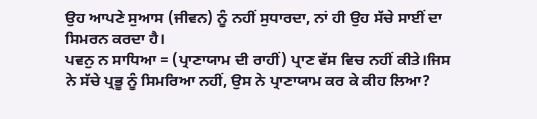ਉਹ ਆਪਣੇ ਸੁਆਸ (ਜੀਵਨ) ਨੂੰ ਨਹੀਂ ਸੁਧਾਰਦਾ, ਨਾਂ ਹੀ ਉਹ ਸੱਚੇ ਸਾਈਂ ਦਾ ਸਿਮਰਨ ਕਰਦਾ ਹੈ।
ਪਵਨੁ ਨ ਸਾਧਿਆ = (ਪ੍ਰਾਣਾਯਾਮ ਦੀ ਰਾਹੀਂ) ਪ੍ਰਾਣ ਵੱਸ ਵਿਚ ਨਹੀਂ ਕੀਤੇ।ਜਿਸ ਨੇ ਸੱਚੇ ਪ੍ਰਭੂ ਨੂੰ ਸਿਮਰਿਆ ਨਹੀਂ, ਉਸ ਨੇ ਪ੍ਰਾਣਾਯਾਮ ਕਰ ਕੇ ਕੀਹ ਲਿਆ?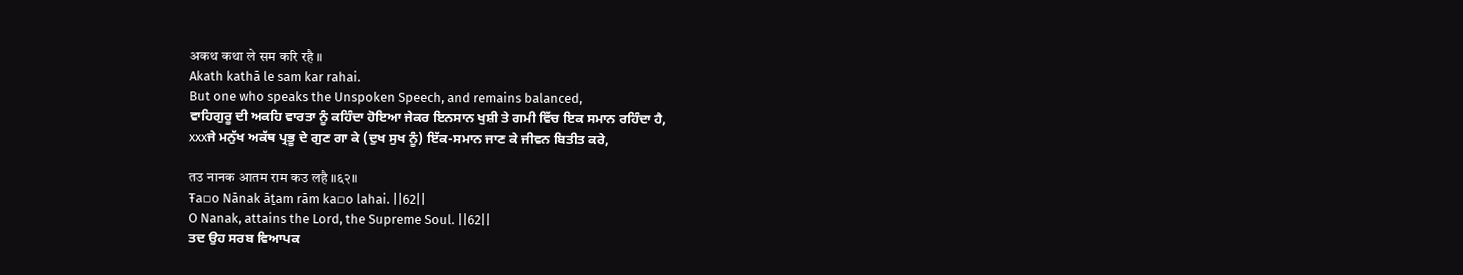अकथ कथा ले सम करि रहै ॥
Akath kathā le sam kar rahai.
But one who speaks the Unspoken Speech, and remains balanced,
ਵਾਹਿਗੁਰੂ ਦੀ ਅਕਹਿ ਵਾਰਤਾ ਨੂੰ ਕਹਿੰਦਾ ਹੋਇਆ ਜੇਕਰ ਇਨਸਾਨ ਖੁਸ਼ੀ ਤੇ ਗਮੀ ਵਿੱਚ ਇਕ ਸਮਾਨ ਰਹਿੰਦਾ ਹੈ,
xxxਜੇ ਮਨੁੱਖ ਅਕੱਥ ਪ੍ਰਭੂ ਦੇ ਗੁਣ ਗਾ ਕੇ (ਦੁਖ ਸੁਖ ਨੂੰ) ਇੱਕ-ਸਮਾਨ ਜਾਣ ਕੇ ਜੀਵਨ ਬਿਤੀਤ ਕਰੇ,

तउ नानक आतम राम कउ लहै ॥६२॥
Ŧa▫o Nānak āṯam rām ka▫o lahai. ||62||
O Nanak, attains the Lord, the Supreme Soul. ||62||
ਤਦ ਉਹ ਸਰਬ ਵਿਆਪਕ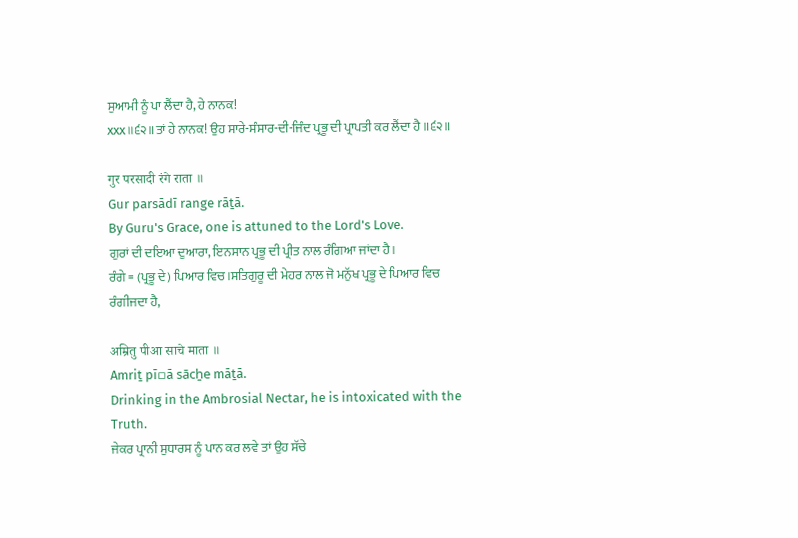ਸੁਆਮੀ ਨੂੰ ਪਾ ਲੈਂਦਾ ਹੈ, ਹੇ ਨਾਨਕ!
xxx॥੬੨॥ਤਾਂ ਹੇ ਨਾਨਕ! ਉਹ ਸਾਰੇ-ਸੰਸਾਰ-ਦੀ-ਜਿੰਦ ਪ੍ਰਭੂ ਦੀ ਪ੍ਰਾਪਤੀ ਕਰ ਲੈਂਦਾ ਹੈ ॥੬੨॥

गुर परसादी रंगे राता ॥
Gur parsādī range rāṯā.
By Guru's Grace, one is attuned to the Lord's Love.
ਗੁਰਾਂ ਦੀ ਦਇਆ ਦੁਆਰਾ, ਇਨਸਾਨ ਪ੍ਰਭੂ ਦੀ ਪ੍ਰੀਤ ਨਾਲ ਰੰਗਿਆ ਜਾਂਦਾ ਹੈ।
ਰੰਗੇ = (ਪ੍ਰਭੂ ਦੇ) ਪਿਆਰ ਵਿਚ।ਸਤਿਗੁਰੂ ਦੀ ਮੇਹਰ ਨਾਲ ਜੋ ਮਨੁੱਖ ਪ੍ਰਭੂ ਦੇ ਪਿਆਰ ਵਿਚ ਰੰਗੀਜਦਾ ਹੈ,

अम्रितु पीआ साचे माता ॥
Amriṯ pī▫ā sācẖe māṯā.
Drinking in the Ambrosial Nectar, he is intoxicated with the Truth.
ਜੇਕਰ ਪ੍ਰਾਨੀ ਸੁਧਾਰਸ ਨੂੰ ਪਾਨ ਕਰ ਲਵੇ ਤਾਂ ਉਹ ਸੱਚੇ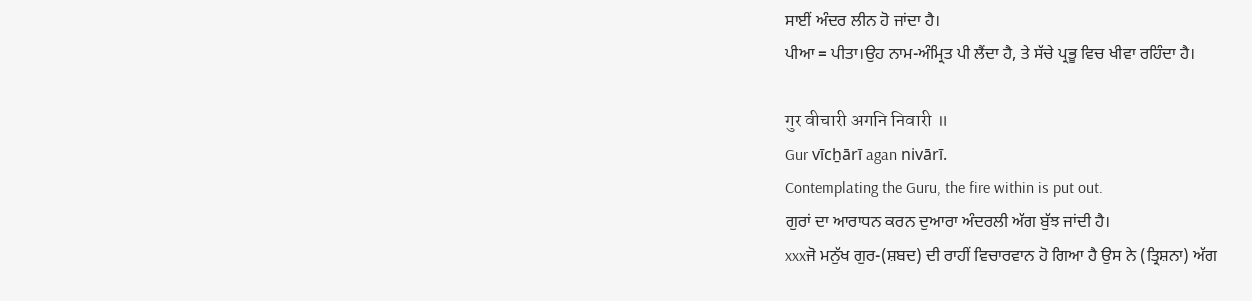ਸਾਈਂ ਅੰਦਰ ਲੀਨ ਹੋ ਜਾਂਦਾ ਹੈ।
ਪੀਆ = ਪੀਤਾ।ਉਹ ਨਾਮ-ਅੰਮ੍ਰਿਤ ਪੀ ਲੈਂਦਾ ਹੈ, ਤੇ ਸੱਚੇ ਪ੍ਰਭੂ ਵਿਚ ਖੀਵਾ ਰਹਿੰਦਾ ਹੈ।

गुर वीचारी अगनि निवारी ॥
Gur vīcẖārī agan nivārī.
Contemplating the Guru, the fire within is put out.
ਗੁਰਾਂ ਦਾ ਆਰਾਧਨ ਕਰਨ ਦੁਆਰਾ ਅੰਦਰਲੀ ਅੱਗ ਬੁੱਝ ਜਾਂਦੀ ਹੈ।
xxxਜੋ ਮਨੁੱਖ ਗੁਰ-(ਸ਼ਬਦ) ਦੀ ਰਾਹੀਂ ਵਿਚਾਰਵਾਨ ਹੋ ਗਿਆ ਹੈ ਉਸ ਨੇ (ਤ੍ਰਿਸ਼ਨਾ) ਅੱਗ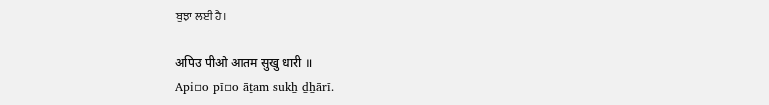ਬੁਝਾ ਲਈ ਹੈ।

अपिउ पीओ आतम सुखु धारी ॥
Api▫o pī▫o āṯam sukẖ ḏẖārī.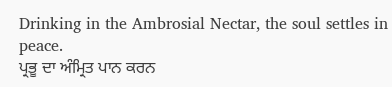Drinking in the Ambrosial Nectar, the soul settles in peace.
ਪ੍ਰਭੂ ਦਾ ਅੰਮ੍ਰਿਤ ਪਾਨ ਕਰਨ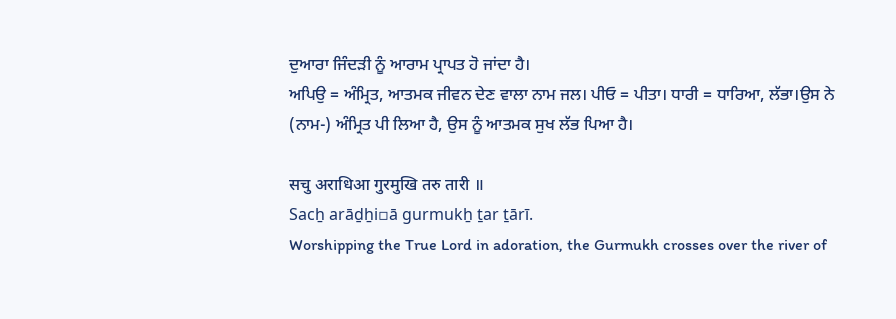ਦੁਆਰਾ ਜਿੰਦੜੀ ਨੂੰ ਆਰਾਮ ਪ੍ਰਾਪਤ ਹੋ ਜਾਂਦਾ ਹੈ।
ਅਪਿਉ = ਅੰਮ੍ਰਿਤ, ਆਤਮਕ ਜੀਵਨ ਦੇਣ ਵਾਲਾ ਨਾਮ ਜਲ। ਪੀਓ = ਪੀਤਾ। ਧਾਰੀ = ਧਾਰਿਆ, ਲੱਭਾ।ਉਸ ਨੇ (ਨਾਮ-) ਅੰਮ੍ਰਿਤ ਪੀ ਲਿਆ ਹੈ, ਉਸ ਨੂੰ ਆਤਮਕ ਸੁਖ ਲੱਭ ਪਿਆ ਹੈ।

सचु अराधिआ गुरमुखि तरु तारी ॥
Sacẖ arāḏẖi▫ā gurmukẖ ṯar ṯārī.
Worshipping the True Lord in adoration, the Gurmukh crosses over the river of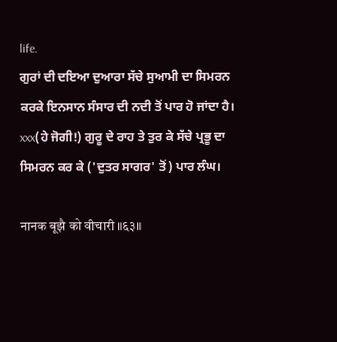life.
ਗੁਰਾਂ ਦੀ ਦਇਆ ਦੁਆਰਾ ਸੱਚੇ ਸੁਆਮੀ ਦਾ ਸਿਮਰਨ ਕਰਕੇ ਇਨਸਾਨ ਸੰਸਾਰ ਦੀ ਨਦੀ ਤੋਂ ਪਾਰ ਹੋ ਜਾਂਦਾ ਹੈ।
xxx(ਹੇ ਜੋਗੀ!) ਗੁਰੂ ਦੇ ਰਾਹ ਤੇ ਤੁਰ ਕੇ ਸੱਚੇ ਪ੍ਰਭੂ ਦਾ ਸਿਮਰਨ ਕਰ ਕੇ ('ਦੁਤਰ ਸਾਗਰ' ਤੋਂ) ਪਾਰ ਲੰਘ।

नानक बूझै को वीचारी ॥६३॥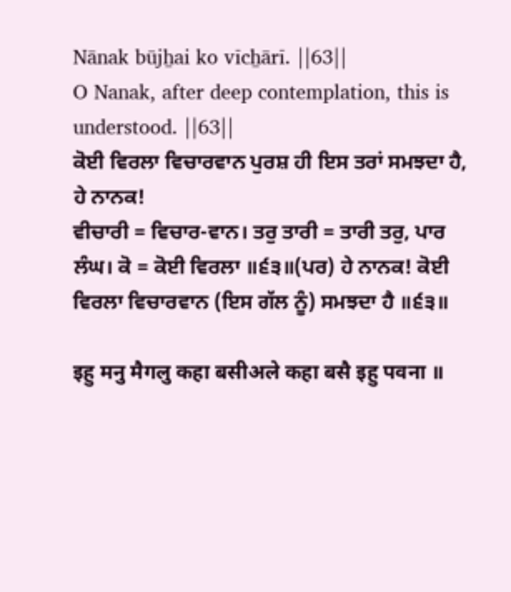Nānak būjẖai ko vīcẖārī. ||63||
O Nanak, after deep contemplation, this is understood. ||63||
ਕੋਈ ਵਿਰਲਾ ਵਿਚਾਰਵਾਨ ਪੁਰਸ਼ ਹੀ ਇਸ ਤਰਾਂ ਸਮਝਦਾ ਹੈ, ਹੇ ਨਾਨਕ!
ਵੀਚਾਰੀ = ਵਿਚਾਰ-ਵਾਨ। ਤਰੁ ਤਾਰੀ = ਤਾਰੀ ਤਰੁ, ਪਾਰ ਲੰਘ। ਕੋ = ਕੋਈ ਵਿਰਲਾ ॥੬੩॥(ਪਰ) ਹੇ ਨਾਨਕ! ਕੋਈ ਵਿਰਲਾ ਵਿਚਾਰਵਾਨ (ਇਸ ਗੱਲ ਨੂੰ) ਸਮਝਦਾ ਹੈ ॥੬੩॥

इहु मनु मैगलु कहा बसीअले कहा बसै इहु पवना ॥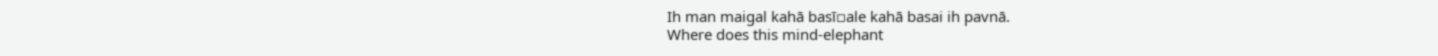Ih man maigal kahā basī▫ale kahā basai ih pavnā.
Where does this mind-elephant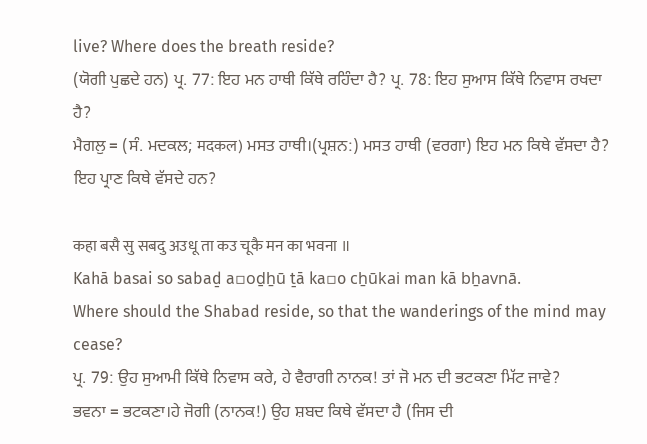live? Where does the breath reside?
(ਯੋਗੀ ਪੁਛਦੇ ਹਨ) ਪ੍ਰ. 77: ਇਹ ਮਨ ਹਾਥੀ ਕਿੱਥੇ ਰਹਿੰਦਾ ਹੈ? ਪ੍ਰ. 78: ਇਹ ਸੁਆਸ ਕਿੱਥੇ ਨਿਵਾਸ ਰਖਦਾ ਹੈ?
ਮੈਗਲੁ = (ਸੰ. ਮਦਕਲ; मदकल) ਮਸਤ ਹਾਥੀ।(ਪ੍ਰਸ਼ਨ:) ਮਸਤ ਹਾਥੀ (ਵਰਗਾ) ਇਹ ਮਨ ਕਿਥੇ ਵੱਸਦਾ ਹੈ? ਇਹ ਪ੍ਰਾਣ ਕਿਥੇ ਵੱਸਦੇ ਹਨ?

कहा बसै सु सबदु अउधू ता कउ चूकै मन का भवना ॥
Kahā basai so sabaḏ a▫oḏẖū ṯā ka▫o cẖūkai man kā bẖavnā.
Where should the Shabad reside, so that the wanderings of the mind may cease?
ਪ੍ਰ. 79: ਉਹ ਸੁਆਮੀ ਕਿੱਥੇ ਨਿਵਾਸ ਕਰੇ, ਹੇ ਵੈਰਾਗੀ ਨਾਨਕ! ਤਾਂ ਜੋ ਮਨ ਦੀ ਭਟਕਣਾ ਮਿੱਟ ਜਾਵੇ?
ਭਵਨਾ = ਭਟਕਣਾ।ਹੇ ਜੋਗੀ (ਨਾਨਕ!) ਉਹ ਸ਼ਬਦ ਕਿਥੇ ਵੱਸਦਾ ਹੈ (ਜਿਸ ਦੀ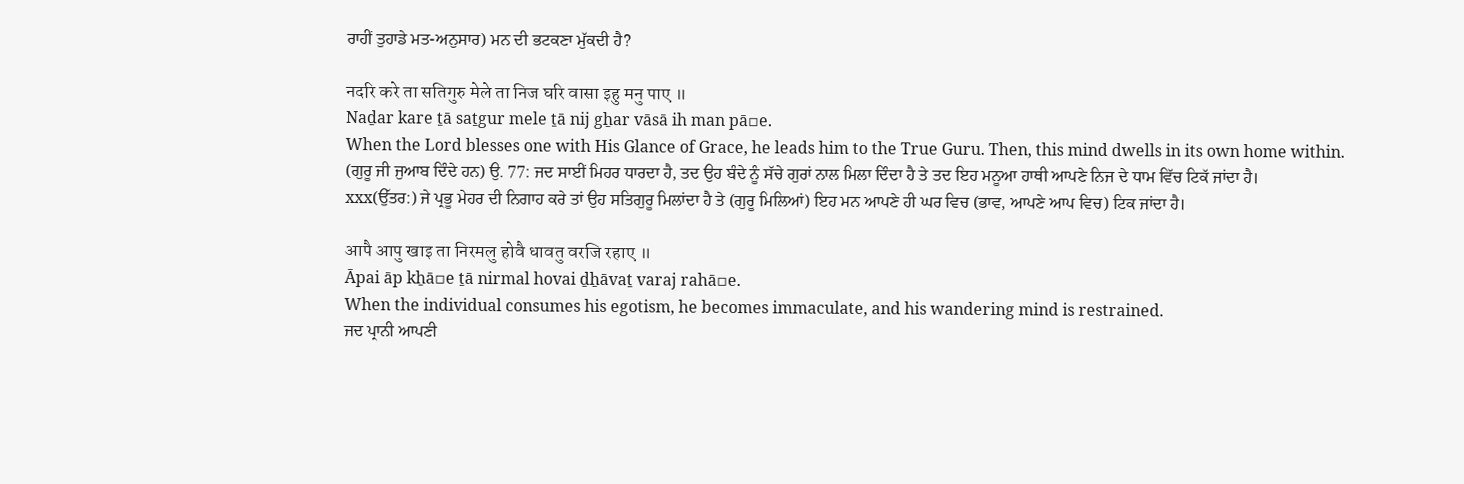ਰਾਹੀਂ ਤੁਹਾਡੇ ਮਤ-ਅਨੁਸਾਰ) ਮਨ ਦੀ ਭਟਕਣਾ ਮੁੱਕਦੀ ਹੈ?

नदरि करे ता सतिगुरु मेले ता निज घरि वासा इहु मनु पाए ॥
Naḏar kare ṯā saṯgur mele ṯā nij gẖar vāsā ih man pā▫e.
When the Lord blesses one with His Glance of Grace, he leads him to the True Guru. Then, this mind dwells in its own home within.
(ਗੁਰੂ ਜੀ ਜੁਆਬ ਦਿੰਦੇ ਹਨ) ਉ. 77: ਜਦ ਸਾਈਂ ਮਿਹਰ ਧਾਰਦਾ ਹੈ, ਤਦ ਉਹ ਬੰਦੇ ਨੂੰ ਸੱਚੇ ਗੁਰਾਂ ਨਾਲ ਮਿਲਾ ਦਿੰਦਾ ਹੈ ਤੇ ਤਦ ਇਹ ਮਨੂਆ ਹਾਥੀ ਆਪਣੇ ਨਿਜ ਦੇ ਧਾਮ ਵਿੱਚ ਟਿਕੱ ਜਾਂਦਾ ਹੈ।
xxx(ਉੱਤਰ:) ਜੇ ਪ੍ਰਭੂ ਮੇਹਰ ਦੀ ਨਿਗਾਹ ਕਰੇ ਤਾਂ ਉਹ ਸਤਿਗੁਰੂ ਮਿਲਾਂਦਾ ਹੈ ਤੇ (ਗੁਰੂ ਮਿਲਿਆਂ) ਇਹ ਮਨ ਆਪਣੇ ਹੀ ਘਰ ਵਿਚ (ਭਾਵ, ਆਪਣੇ ਆਪ ਵਿਚ) ਟਿਕ ਜਾਂਦਾ ਹੈ।

आपै आपु खाइ ता निरमलु होवै धावतु वरजि रहाए ॥
Āpai āp kẖā▫e ṯā nirmal hovai ḏẖāvaṯ varaj rahā▫e.
When the individual consumes his egotism, he becomes immaculate, and his wandering mind is restrained.
ਜਦ ਪ੍ਰਾਨੀ ਆਪਣੀ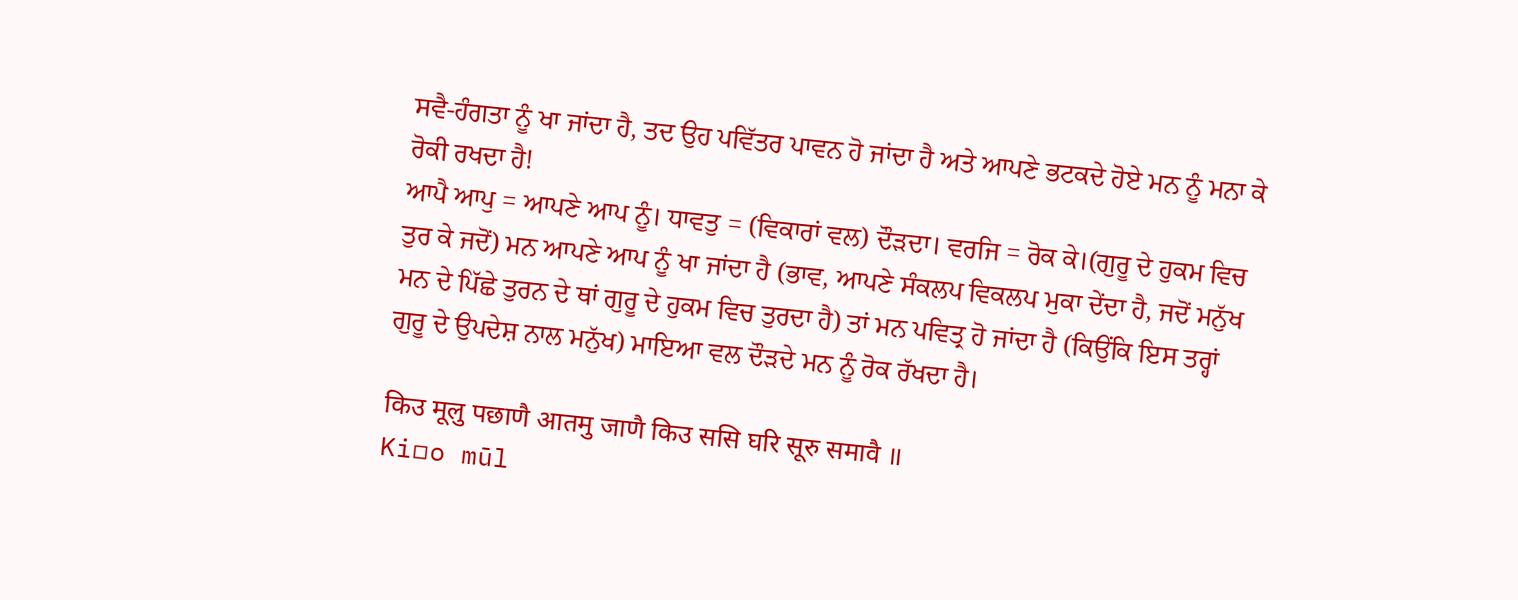ਸਵੈ-ਹੰਗਤਾ ਨੂੰ ਖਾ ਜਾਂਦਾ ਹੈ, ਤਦ ਉਹ ਪਵਿੱਤਰ ਪਾਵਨ ਹੋ ਜਾਂਦਾ ਹੈ ਅਤੇ ਆਪਣੇ ਭਟਕਦੇ ਹੋਏ ਮਨ ਨੂੰ ਮਨਾ ਕੇ ਰੋਕੀ ਰਖਦਾ ਹੈ!
ਆਪੈ ਆਪੁ = ਆਪਣੇ ਆਪ ਨੂੰ। ਧਾਵਤੁ = (ਵਿਕਾਰਾਂ ਵਲ) ਦੌੜਦਾ। ਵਰਜਿ = ਰੋਕ ਕੇ।(ਗੁਰੂ ਦੇ ਹੁਕਮ ਵਿਚ ਤੁਰ ਕੇ ਜਦੋਂ) ਮਨ ਆਪਣੇ ਆਪ ਨੂੰ ਖਾ ਜਾਂਦਾ ਹੈ (ਭਾਵ, ਆਪਣੇ ਸੰਕਲਪ ਵਿਕਲਪ ਮੁਕਾ ਦੇਂਦਾ ਹੈ, ਜਦੋਂ ਮਨੁੱਖ ਮਨ ਦੇ ਪਿੱਛੇ ਤੁਰਨ ਦੇ ਥਾਂ ਗੁਰੂ ਦੇ ਹੁਕਮ ਵਿਚ ਤੁਰਦਾ ਹੈ) ਤਾਂ ਮਨ ਪਵਿਤ੍ਰ ਹੋ ਜਾਂਦਾ ਹੈ (ਕਿਉਂਕਿ ਇਸ ਤਰ੍ਹਾਂ ਗੁਰੂ ਦੇ ਉਪਦੇਸ਼ ਨਾਲ ਮਨੁੱਖ) ਮਾਇਆ ਵਲ ਦੌੜਦੇ ਮਨ ਨੂੰ ਰੋਕ ਰੱਖਦਾ ਹੈ।

किउ मूलु पछाणै आतमु जाणै किउ ससि घरि सूरु समावै ॥
Ki▫o mūl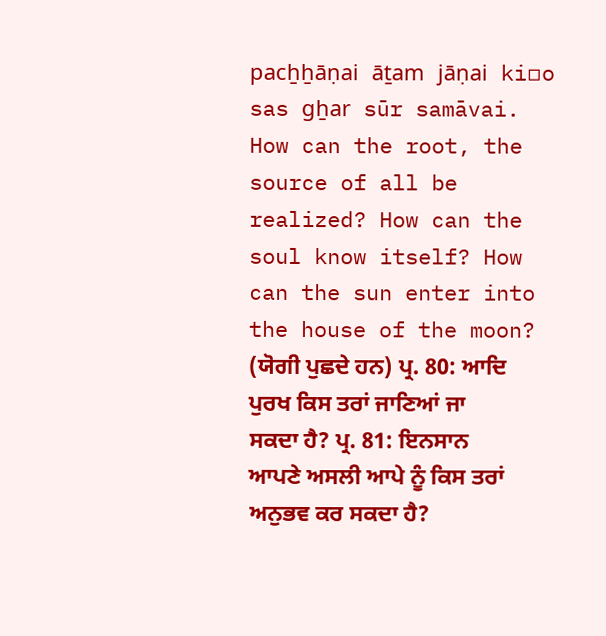pacẖẖāṇai āṯam jāṇai ki▫o sas gẖar sūr samāvai.
How can the root, the source of all be realized? How can the soul know itself? How can the sun enter into the house of the moon?
(ਯੋਗੀ ਪੁਛਦੇ ਹਨ) ਪ੍ਰ. 80: ਆਦਿ ਪੁਰਖ ਕਿਸ ਤਰਾਂ ਜਾਣਿਆਂ ਜਾ ਸਕਦਾ ਹੈ? ਪ੍ਰ. 81: ਇਨਸਾਨ ਆਪਣੇ ਅਸਲੀ ਆਪੇ ਨੂੰ ਕਿਸ ਤਰਾਂ ਅਨੁਭਵ ਕਰ ਸਕਦਾ ਹੈ?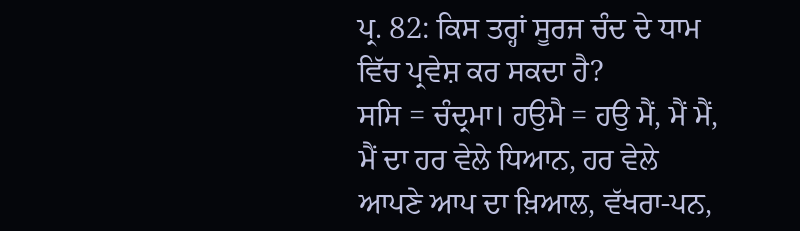ਪ੍ਰ. 82: ਕਿਸ ਤਰ੍ਹਾਂ ਸੂਰਜ ਚੰਦ ਦੇ ਧਾਮ ਵਿੱਚ ਪ੍ਰਵੇਸ਼ ਕਰ ਸਕਦਾ ਹੈ?
ਸਸਿ = ਚੰਦ੍ਰਮਾ। ਹਉਮੈ = ਹਉ ਮੈਂ, ਮੈਂ ਮੈਂ, ਮੈਂ ਦਾ ਹਰ ਵੇਲੇ ਧਿਆਨ, ਹਰ ਵੇਲੇ ਆਪਣੇ ਆਪ ਦਾ ਖ਼ਿਆਲ, ਵੱਖਰਾ-ਪਨ,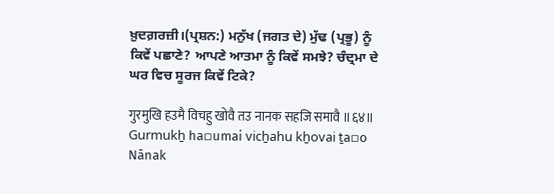ਖ਼ੁਦਗ਼ਰਜ਼ੀ।(ਪ੍ਰਸ਼ਨ:) ਮਨੁੱਖ (ਜਗਤ ਦੇ) ਮੁੱਢ (ਪ੍ਰਭੂ) ਨੂੰ ਕਿਵੇਂ ਪਛਾਣੇ? ਆਪਣੇ ਆਤਮਾ ਨੂੰ ਕਿਵੇਂ ਸਮਝੇ? ਚੰਦ੍ਰਮਾ ਦੇ ਘਰ ਵਿਚ ਸੂਰਜ ਕਿਵੇਂ ਟਿਕੇ?

गुरमुखि हउमै विचहु खोवै तउ नानक सहजि समावै ॥६४॥
Gurmukẖ ha▫umai vicẖahu kẖovai ṯa▫o Nānak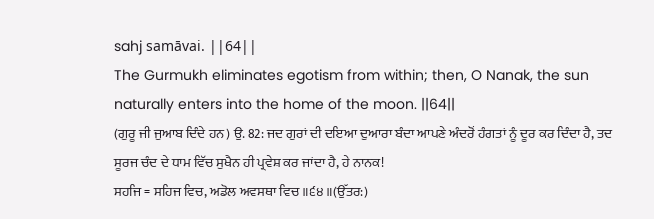sahj samāvai. ||64||
The Gurmukh eliminates egotism from within; then, O Nanak, the sun naturally enters into the home of the moon. ||64||
(ਗੁਰੂ ਜੀ ਜੁਆਬ ਦਿੰਦੇ ਹਨ) ਉ. 82: ਜਦ ਗੁਰਾਂ ਦੀ ਦਇਆ ਦੁਆਰਾ ਬੰਦਾ ਆਪਣੇ ਅੰਦਰੋਂ ਹੰਗਤਾਂ ਨੂੰ ਦੂਰ ਕਰ ਦਿੰਦਾ ਹੈ, ਤਦ ਸੂਰਜ ਚੰਦ ਦੇ ਧਾਮ ਵਿੱਚ ਸੁਖੈਨ ਹੀ ਪ੍ਰਵੇਸ਼ ਕਰ ਜਾਂਦਾ ਹੈ, ਹੇ ਨਾਨਕ!
ਸਹਜਿ = ਸਹਿਜ ਵਿਚ, ਅਡੋਲ ਅਵਸਥਾ ਵਿਚ ॥੬੪॥(ਉੱਤਰ:)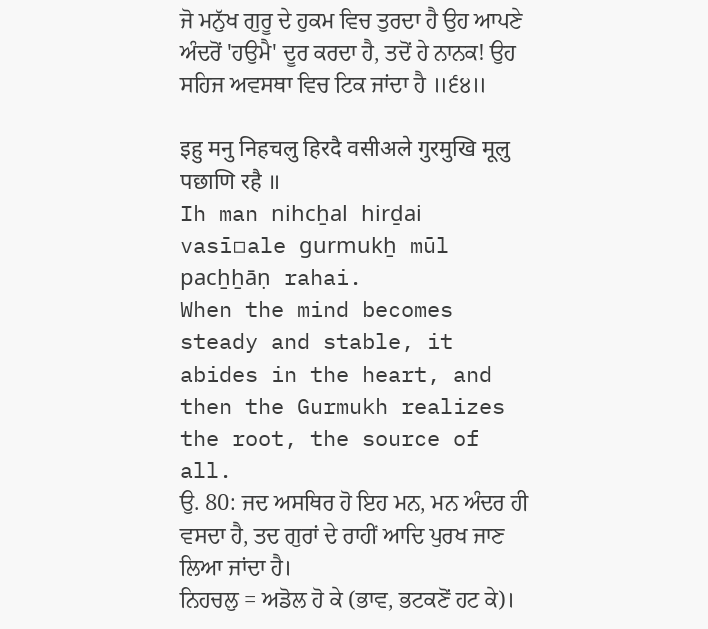ਜੋ ਮਨੁੱਖ ਗੁਰੂ ਦੇ ਹੁਕਮ ਵਿਚ ਤੁਰਦਾ ਹੈ ਉਹ ਆਪਣੇ ਅੰਦਰੋਂ 'ਹਉਮੈ' ਦੂਰ ਕਰਦਾ ਹੈ, ਤਦੋਂ ਹੇ ਨਾਨਕ! ਉਹ ਸਹਿਜ ਅਵਸਥਾ ਵਿਚ ਟਿਕ ਜਾਂਦਾ ਹੈ ॥੬੪॥

इहु मनु निहचलु हिरदै वसीअले गुरमुखि मूलु पछाणि रहै ॥
Ih man nihcẖal hirḏai vasī▫ale gurmukẖ mūl pacẖẖāṇ rahai.
When the mind becomes steady and stable, it abides in the heart, and then the Gurmukh realizes the root, the source of all.
ਉ. 80: ਜਦ ਅਸਥਿਰ ਹੋ ਇਹ ਮਨ, ਮਨ ਅੰਦਰ ਹੀ ਵਸਦਾ ਹੈ, ਤਦ ਗੁਰਾਂ ਦੇ ਰਾਹੀਂ ਆਦਿ ਪੁਰਖ ਜਾਣ ਲਿਆ ਜਾਂਦਾ ਹੈ।
ਨਿਹਚਲੁ = ਅਡੋਲ ਹੋ ਕੇ (ਭਾਵ, ਭਟਕਣੋਂ ਹਟ ਕੇ)।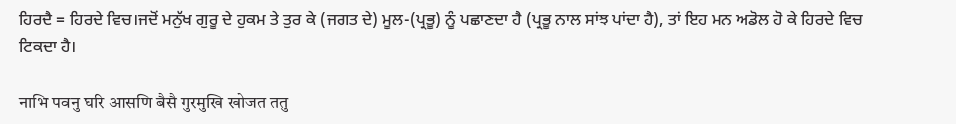ਹਿਰਦੈ = ਹਿਰਦੇ ਵਿਚ।ਜਦੋਂ ਮਨੁੱਖ ਗੁਰੂ ਦੇ ਹੁਕਮ ਤੇ ਤੁਰ ਕੇ (ਜਗਤ ਦੇ) ਮੂਲ-(ਪ੍ਰਭੂ) ਨੂੰ ਪਛਾਣਦਾ ਹੈ (ਪ੍ਰਭੂ ਨਾਲ ਸਾਂਝ ਪਾਂਦਾ ਹੈ), ਤਾਂ ਇਹ ਮਨ ਅਡੋਲ ਹੋ ਕੇ ਹਿਰਦੇ ਵਿਚ ਟਿਕਦਾ ਹੈ।

नाभि पवनु घरि आसणि बैसै गुरमुखि खोजत ततु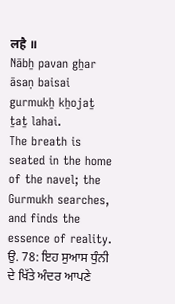लहै ॥
Nābẖ pavan gẖar āsaṇ baisai gurmukẖ kẖojaṯ ṯaṯ lahai.
The breath is seated in the home of the navel; the Gurmukh searches, and finds the essence of reality.
ਉ. 78: ਇਹ ਸੁਆਸ ਧੁੰਨੀ ਦੇ ਖਿੱਤੇ ਅੰਦਰ ਆਪਣੇ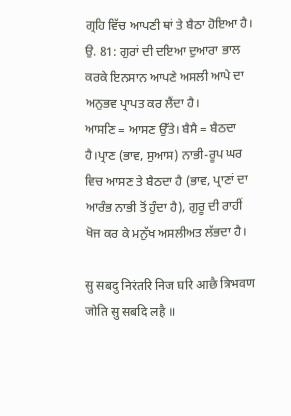ਗ੍ਰਹਿ ਵਿੱਚ ਆਪਣੀ ਥਾਂ ਤੇ ਬੈਠਾ ਹੋਇਆ ਹੈ। ਉ. 81: ਗੁਰਾਂ ਦੀ ਦਇਆ ਦੁਆਰਾ ਭਾਲ ਕਰਕੇ ਇਨਸਾਨ ਆਪਣੇ ਅਸਲੀ ਆਪੇ ਦਾ ਅਨੁਭਵ ਪ੍ਰਾਪਤ ਕਰ ਲੈਂਦਾ ਹੈ।
ਆਸਣਿ = ਆਸਣ ਉੱਤੇ। ਬੈਸੈ = ਬੈਠਦਾ ਹੈ।ਪ੍ਰਾਣ (ਭਾਵ, ਸੁਆਸ) ਨਾਭੀ-ਰੂਪ ਘਰ ਵਿਚ ਆਸਣ ਤੇ ਬੈਠਦਾ ਹੈ (ਭਾਵ, ਪ੍ਰਾਣਾਂ ਦਾ ਆਰੰਭ ਨਾਭੀ ਤੋਂ ਹੁੰਦਾ ਹੈ), ਗੁਰੂ ਦੀ ਰਾਹੀਂ ਖੋਜ ਕਰ ਕੇ ਮਨੁੱਖ ਅਸਲੀਅਤ ਲੱਭਦਾ ਹੈ।

सु सबदु निरंतरि निज घरि आछै त्रिभवण जोति सु सबदि लहै ॥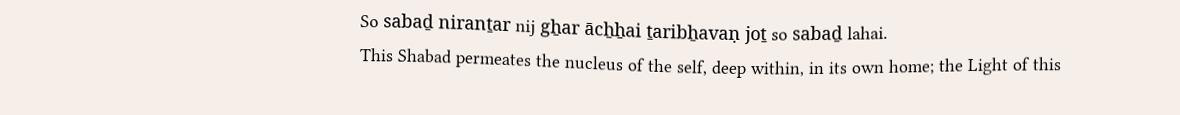So sabaḏ niranṯar nij gẖar ācẖẖai ṯaribẖavaṇ joṯ so sabaḏ lahai.
This Shabad permeates the nucleus of the self, deep within, in its own home; the Light of this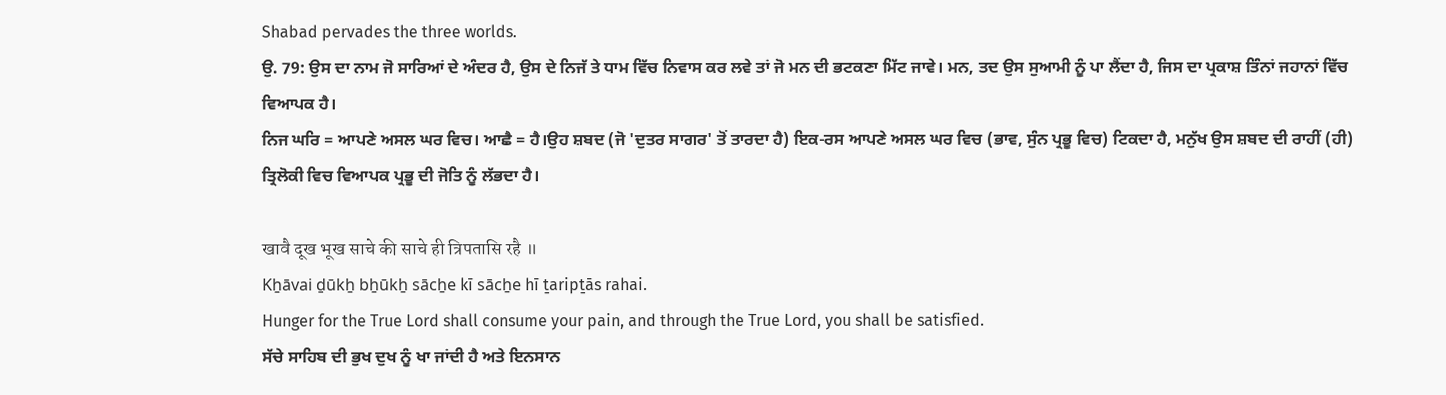Shabad pervades the three worlds.
ਉ. 79: ਉਸ ਦਾ ਨਾਮ ਜੋ ਸਾਰਿਆਂ ਦੇ ਅੰਦਰ ਹੈ, ਉਸ ਦੇ ਨਿਜੱ ਤੇ ਧਾਮ ਵਿੱਚ ਨਿਵਾਸ ਕਰ ਲਵੇ ਤਾਂ ਜੋ ਮਨ ਦੀ ਭਟਕਣਾ ਮਿੱਟ ਜਾਵੇ। ਮਨ, ਤਦ ਉਸ ਸੁਆਮੀ ਨੂੰ ਪਾ ਲੈਂਦਾ ਹੈ, ਜਿਸ ਦਾ ਪ੍ਰਕਾਸ਼ ਤਿੰਨਾਂ ਜਹਾਨਾਂ ਵਿੱਚ ਵਿਆਪਕ ਹੈ।
ਨਿਜ ਘਰਿ = ਆਪਣੇ ਅਸਲ ਘਰ ਵਿਚ। ਆਛੈ = ਹੈ।ਉਹ ਸ਼ਬਦ (ਜੋ 'ਦੁਤਰ ਸਾਗਰ' ਤੋਂ ਤਾਰਦਾ ਹੈ) ਇਕ-ਰਸ ਆਪਣੇ ਅਸਲ ਘਰ ਵਿਚ (ਭਾਵ, ਸੁੰਨ ਪ੍ਰਭੂ ਵਿਚ) ਟਿਕਦਾ ਹੈ, ਮਨੁੱਖ ਉਸ ਸ਼ਬਦ ਦੀ ਰਾਹੀਂ (ਹੀ) ਤ੍ਰਿਲੋਕੀ ਵਿਚ ਵਿਆਪਕ ਪ੍ਰਭੂ ਦੀ ਜੋਤਿ ਨੂੰ ਲੱਭਦਾ ਹੈ।

खावै दूख भूख साचे की साचे ही त्रिपतासि रहै ॥
Kẖāvai ḏūkẖ bẖūkẖ sācẖe kī sācẖe hī ṯaripṯās rahai.
Hunger for the True Lord shall consume your pain, and through the True Lord, you shall be satisfied.
ਸੱਚੇ ਸਾਹਿਬ ਦੀ ਭੁਖ ਦੁਖ ਨੂੰ ਖਾ ਜਾਂਦੀ ਹੈ ਅਤੇ ਇਨਸਾਨ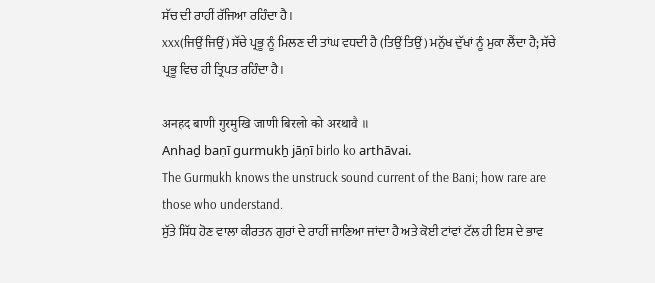ਸੱਚ ਦੀ ਰਾਹੀਂ ਰੱਜਿਆ ਰਹਿੰਦਾ ਹੈ।
xxx(ਜਿਉਂ ਜਿਉਂ) ਸੱਚੇ ਪ੍ਰਭੂ ਨੂੰ ਮਿਲਣ ਦੀ ਤਾਂਘ ਵਧਦੀ ਹੈ (ਤਿਉਂ ਤਿਉਂ) ਮਨੁੱਖ ਦੁੱਖਾਂ ਨੂੰ ਮੁਕਾ ਲੈਂਦਾ ਹੈ; ਸੱਚੇ ਪ੍ਰਭੂ ਵਿਚ ਹੀ ਤ੍ਰਿਪਤ ਰਹਿੰਦਾ ਹੈ।

अनहद बाणी गुरमुखि जाणी बिरलो को अरथावै ॥
Anhaḏ baṇī gurmukẖ jāṇī birlo ko arthāvai.
The Gurmukh knows the unstruck sound current of the Bani; how rare are those who understand.
ਸੁੱਤੇ ਸਿੱਧ ਹੋਣ ਵਾਲਾ ਕੀਰਤਨ ਗੁਰਾਂ ਦੇ ਰਾਹੀਂ ਜਾਣਿਆ ਜਾਂਦਾ ਹੈ ਅਤੇ ਕੋਈ ਟਾਂਵਾਂ ਟੱਲ ਹੀ ਇਸ ਦੇ ਭਾਵ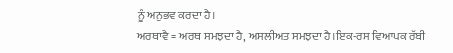ਨੂੰ ਅਨੁਭਵ ਕਰਦਾ ਹੈ।
ਅਰਥਾਵੈ = ਅਰਥ ਸਮਝਦਾ ਹੈ, ਅਸਲੀਅਤ ਸਮਝਦਾ ਹੈ।ਇਕ-ਰਸ ਵਿਆਪਕ ਰੱਬੀ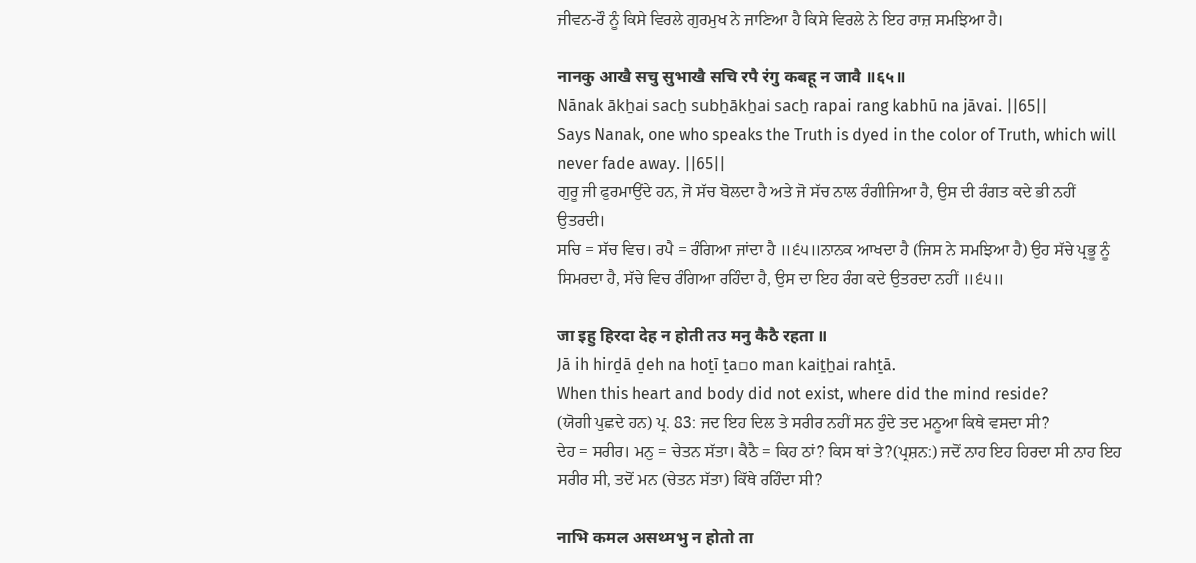ਜੀਵਨ-ਰੌ ਨੂੰ ਕਿਸੇ ਵਿਰਲੇ ਗੁਰਮੁਖ ਨੇ ਜਾਣਿਆ ਹੈ ਕਿਸੇ ਵਿਰਲੇ ਨੇ ਇਹ ਰਾਜ਼ ਸਮਝਿਆ ਹੈ।

नानकु आखै सचु सुभाखै सचि रपै रंगु कबहू न जावै ॥६५॥
Nānak ākẖai sacẖ subẖākẖai sacẖ rapai rang kabhū na jāvai. ||65||
Says Nanak, one who speaks the Truth is dyed in the color of Truth, which will never fade away. ||65||
ਗੁਰੂ ਜੀ ਫੁਰਮਾਉਂਦੇ ਹਨ, ਜੋ ਸੱਚ ਬੋਲਦਾ ਹੈ ਅਤੇ ਜੋ ਸੱਚ ਨਾਲ ਰੰਗੀਜਿਆ ਹੈ, ਉਸ ਦੀ ਰੰਗਤ ਕਦੇ ਭੀ ਨਹੀਂ ਉਤਰਦੀ।
ਸਚਿ = ਸੱਚ ਵਿਚ। ਰਪੈ = ਰੰਗਿਆ ਜਾਂਦਾ ਹੈ ॥੬੫॥ਨਾਨਕ ਆਖਦਾ ਹੈ (ਜਿਸ ਨੇ ਸਮਝਿਆ ਹੈ) ਉਹ ਸੱਚੇ ਪ੍ਰਭੂ ਨੂੰ ਸਿਮਰਦਾ ਹੈ, ਸੱਚੇ ਵਿਚ ਰੰਗਿਆ ਰਹਿੰਦਾ ਹੈ, ਉਸ ਦਾ ਇਹ ਰੰਗ ਕਦੇ ਉਤਰਦਾ ਨਹੀਂ ॥੬੫॥

जा इहु हिरदा देह न होती तउ मनु कैठै रहता ॥
Jā ih hirḏā ḏeh na hoṯī ṯa▫o man kaiṯẖai rahṯā.
When this heart and body did not exist, where did the mind reside?
(ਯੋਗੀ ਪੁਛਦੇ ਹਨ) ਪ੍ਰ. 83: ਜਦ ਇਹ ਦਿਲ ਤੇ ਸਰੀਰ ਨਹੀਂ ਸਨ ਹੁੰਦੇ ਤਦ ਮਨੂਆ ਕਿਥੇ ਵਸਦਾ ਸੀ?
ਦੇਹ = ਸਰੀਰ। ਮਨੁ = ਚੇਤਨ ਸੱਤਾ। ਕੈਠੈ = ਕਿਹ ਠਾਂ? ਕਿਸ ਥਾਂ ਤੇ?(ਪ੍ਰਸ਼ਨ:) ਜਦੋਂ ਨਾਹ ਇਹ ਹਿਰਦਾ ਸੀ ਨਾਹ ਇਹ ਸਰੀਰ ਸੀ, ਤਦੋਂ ਮਨ (ਚੇਤਨ ਸੱਤਾ) ਕਿੱਥੇ ਰਹਿੰਦਾ ਸੀ?

नाभि कमल असथ्मभु न होतो ता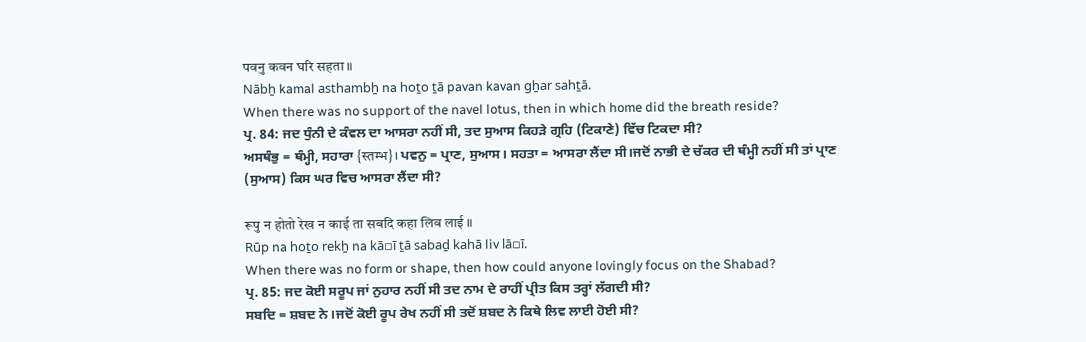पवनु कवन घरि सहता ॥
Nābẖ kamal asthambẖ na hoṯo ṯā pavan kavan gẖar sahṯā.
When there was no support of the navel lotus, then in which home did the breath reside?
ਪ੍ਰ. 84: ਜਦ ਧੁੰਨੀ ਦੇ ਕੰਵਲ ਦਾ ਆਸਰਾ ਨਹੀਂ ਸੀ, ਤਦ ਸੁਆਸ ਕਿਹੜੇ ਗ੍ਰਹਿ (ਟਿਕਾਣੇ) ਵਿੱਚ ਟਿਕਦਾ ਸੀ?
ਅਸਥੰਭੁ = ਥੰਮ੍ਹੀ, ਸਹਾਰਾ {स्तम्भ}। ਪਵਨੁ = ਪ੍ਰਾਣ, ਸੁਆਸ। ਸਹਤਾ = ਆਸਰਾ ਲੈਂਦਾ ਸੀ।ਜਦੋਂ ਨਾਭੀ ਦੇ ਚੱਕਰ ਦੀ ਥੰਮ੍ਹੀ ਨਹੀਂ ਸੀ ਤਾਂ ਪ੍ਰਾਣ (ਸੁਆਸ) ਕਿਸ ਘਰ ਵਿਚ ਆਸਰਾ ਲੈਂਦਾ ਸੀ?

रूपु न होतो रेख न काई ता सबदि कहा लिव लाई ॥
Rūp na hoṯo rekẖ na kā▫ī ṯā sabaḏ kahā liv lā▫ī.
When there was no form or shape, then how could anyone lovingly focus on the Shabad?
ਪ੍ਰ. 85: ਜਦ ਕੋਈ ਸਰੂਪ ਜਾਂ ਨੁਹਾਰ ਨਹੀਂ ਸੀ ਤਦ ਨਾਮ ਦੇ ਰਾਹੀਂ ਪ੍ਰੀਤ ਕਿਸ ਤਰ੍ਹਾਂ ਲੱਗਦੀ ਸੀ?
ਸਬਦਿ = ਸ਼ਬਦ ਨੇ।ਜਦੋਂ ਕੋਈ ਰੂਪ ਰੇਖ ਨਹੀਂ ਸੀ ਤਦੋਂ ਸ਼ਬਦ ਨੇ ਕਿਥੇ ਲਿਵ ਲਾਈ ਹੋਈ ਸੀ?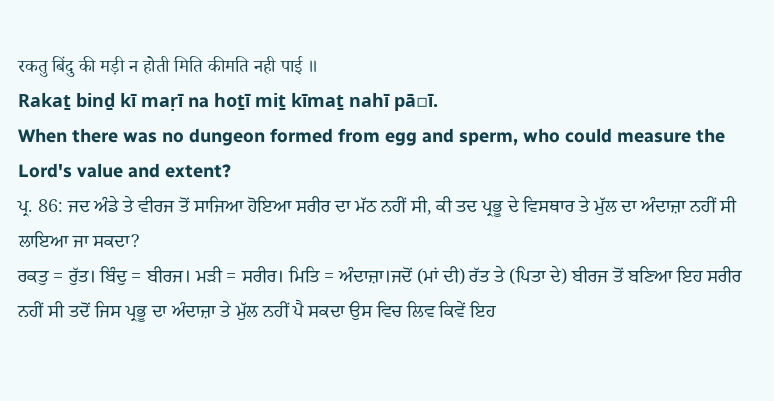रकतु बिंदु की मड़ी न होती मिति कीमति नही पाई ॥
Rakaṯ binḏ kī maṛī na hoṯī miṯ kīmaṯ nahī pā▫ī.
When there was no dungeon formed from egg and sperm, who could measure the Lord's value and extent?
ਪ੍ਰ. 86: ਜਦ ਅੰਡੇ ਤੇ ਵੀਰਜ ਤੋਂ ਸਾਜਿਆ ਹੋਇਆ ਸਰੀਰ ਦਾ ਮੱਠ ਨਹੀਂ ਸੀ, ਕੀ ਤਦ ਪ੍ਰਭੂ ਦੇ ਵਿਸਥਾਰ ਤੇ ਮੁੱਲ ਦਾ ਅੰਦਾਜ਼ਾ ਨਹੀਂ ਸੀ ਲਾਇਆ ਜਾ ਸਕਦਾ?
ਰਕਤੁ = ਰੁੱਤ। ਬਿੰਦੁ = ਬੀਰਜ। ਮੜੀ = ਸਰੀਰ। ਮਿਤਿ = ਅੰਦਾਜ਼ਾ।ਜਦੋਂ (ਮਾਂ ਦੀ) ਰੱਤ ਤੇ (ਪਿਤਾ ਦੇ) ਬੀਰਜ ਤੋਂ ਬਣਿਆ ਇਹ ਸਰੀਰ ਨਹੀਂ ਸੀ ਤਦੋਂ ਜਿਸ ਪ੍ਰਭੂ ਦਾ ਅੰਦਾਜ਼ਾ ਤੇ ਮੁੱਲ ਨਹੀਂ ਪੈ ਸਕਦਾ ਉਸ ਵਿਚ ਲਿਵ ਕਿਵੇਂ ਇਹ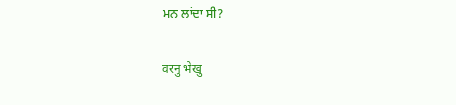ਮਨ ਲਾਂਦਾ ਸੀ?

वरनु भेखु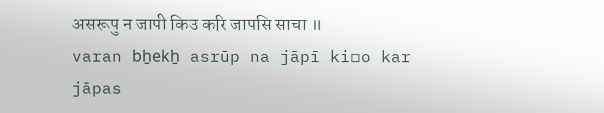असरूपु न जापी किउ करि जापसि साचा ॥
varan bẖekẖ asrūp na jāpī ki▫o kar jāpas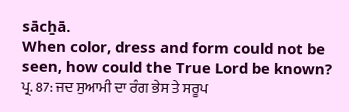sācẖā.
When color, dress and form could not be seen, how could the True Lord be known?
ਪ੍ਰ. 87: ਜਦ ਸੁਆਮੀ ਦਾ ਰੰਗ ਭੇਸ ਤੇ ਸਰੂਪ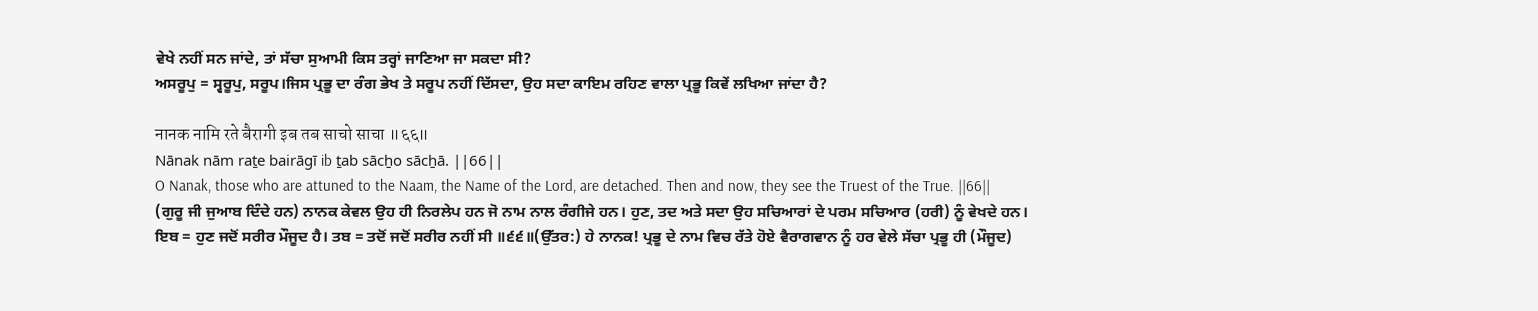ਵੇਖੇ ਨਹੀਂ ਸਨ ਜਾਂਦੇ, ਤਾਂ ਸੱਚਾ ਸੁਆਮੀ ਕਿਸ ਤਰ੍ਹਾਂ ਜਾਣਿਆ ਜਾ ਸਕਦਾ ਸੀ?
ਅਸਰੂਪੁ = ਸ੍ਵਰੂਪੁ, ਸਰੂਪ।ਜਿਸ ਪ੍ਰਭੂ ਦਾ ਰੰਗ ਭੇਖ ਤੇ ਸਰੂਪ ਨਹੀਂ ਦਿੱਸਦਾ, ਉਹ ਸਦਾ ਕਾਇਮ ਰਹਿਣ ਵਾਲਾ ਪ੍ਰਭੂ ਕਿਵੇਂ ਲਖਿਆ ਜਾਂਦਾ ਹੈ?

नानक नामि रते बैरागी इब तब साचो साचा ॥६६॥
Nānak nām raṯe bairāgī ib ṯab sācẖo sācẖā. ||66||
O Nanak, those who are attuned to the Naam, the Name of the Lord, are detached. Then and now, they see the Truest of the True. ||66||
(ਗੁਰੂ ਜੀ ਜੁਆਬ ਦਿੰਦੇ ਹਨ) ਨਾਨਕ ਕੇਵਲ ਉਹ ਹੀ ਨਿਰਲੇਪ ਹਨ ਜੋ ਨਾਮ ਨਾਲ ਰੰਗੀਜੇ ਹਨ। ਹੁਣ, ਤਦ ਅਤੇ ਸਦਾ ਉਹ ਸਚਿਆਰਾਂ ਦੇ ਪਰਮ ਸਚਿਆਰ (ਹਰੀ) ਨੂੰ ਵੇਖਦੇ ਹਨ।
ਇਬ = ਹੁਣ ਜਦੋਂ ਸਰੀਰ ਮੌਜੂਦ ਹੈ। ਤਬ = ਤਦੋਂ ਜਦੋਂ ਸਰੀਰ ਨਹੀਂ ਸੀ ॥੬੬॥(ਉੱਤਰ:) ਹੇ ਨਾਨਕ! ਪ੍ਰਭੂ ਦੇ ਨਾਮ ਵਿਚ ਰੱਤੇ ਹੋਏ ਵੈਰਾਗਵਾਨ ਨੂੰ ਹਰ ਵੇਲੇ ਸੱਚਾ ਪ੍ਰਭੂ ਹੀ (ਮੌਜੂਦ)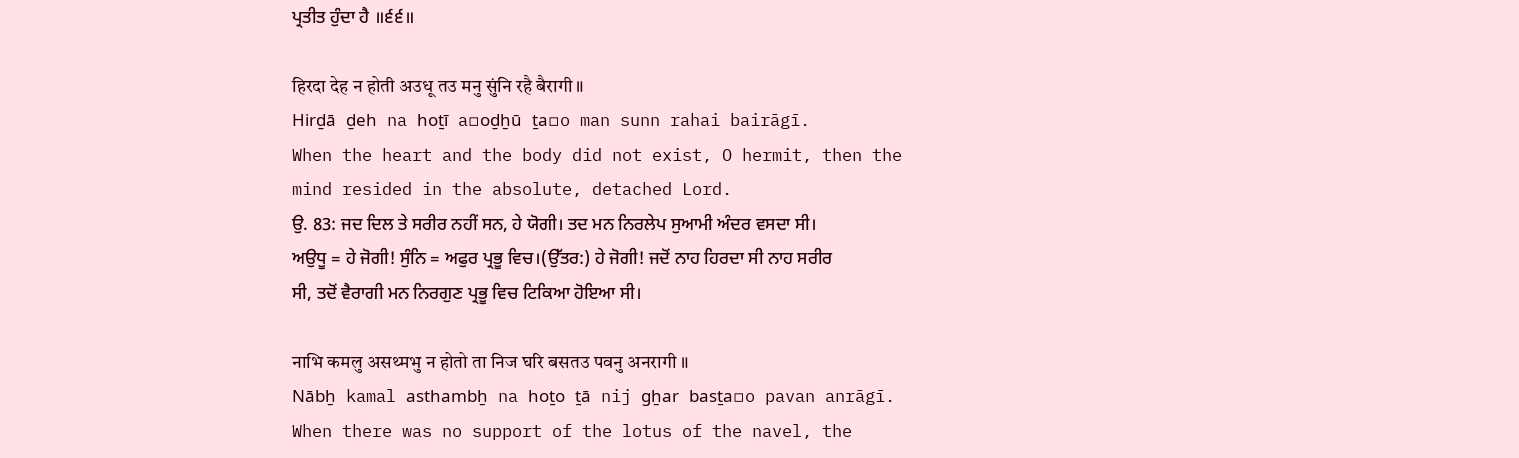ਪ੍ਰਤੀਤ ਹੁੰਦਾ ਹੈ ॥੬੬॥

हिरदा देह न होती अउधू तउ मनु सुंनि रहै बैरागी ॥
Hirḏā ḏeh na hoṯī a▫oḏẖū ṯa▫o man sunn rahai bairāgī.
When the heart and the body did not exist, O hermit, then the mind resided in the absolute, detached Lord.
ਉ. 83: ਜਦ ਦਿਲ ਤੇ ਸਰੀਰ ਨਹੀਂ ਸਨ, ਹੇ ਯੋਗੀ। ਤਦ ਮਨ ਨਿਰਲੇਪ ਸੁਆਮੀ ਅੰਦਰ ਵਸਦਾ ਸੀ।
ਅਉਧੂ = ਹੇ ਜੋਗੀ! ਸੁੰਨਿ = ਅਫੁਰ ਪ੍ਰਭੂ ਵਿਚ।(ਉੱਤਰ:) ਹੇ ਜੋਗੀ! ਜਦੋਂ ਨਾਹ ਹਿਰਦਾ ਸੀ ਨਾਹ ਸਰੀਰ ਸੀ, ਤਦੋਂ ਵੈਰਾਗੀ ਮਨ ਨਿਰਗੁਣ ਪ੍ਰਭੂ ਵਿਚ ਟਿਕਿਆ ਹੋਇਆ ਸੀ।

नाभि कमलु असथ्मभु न होतो ता निज घरि बसतउ पवनु अनरागी ॥
Nābẖ kamal asthambẖ na hoṯo ṯā nij gẖar basṯa▫o pavan anrāgī.
When there was no support of the lotus of the navel, the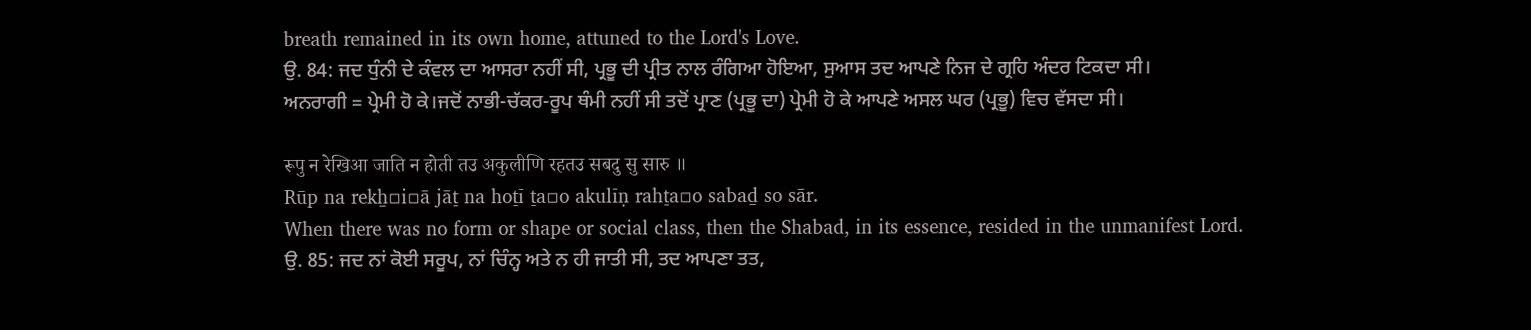breath remained in its own home, attuned to the Lord's Love.
ਉ. 84: ਜਦ ਧੁੰਨੀ ਦੇ ਕੰਵਲ ਦਾ ਆਸਰਾ ਨਹੀਂ ਸੀ, ਪ੍ਰਭੂ ਦੀ ਪ੍ਰੀਤ ਨਾਲ ਰੰਗਿਆ ਹੋਇਆ, ਸੁਆਸ ਤਦ ਆਪਣੇ ਨਿਜ ਦੇ ਗ੍ਰਹਿ ਅੰਦਰ ਟਿਕਦਾ ਸੀ।
ਅਨਰਾਗੀ = ਪ੍ਰੇਮੀ ਹੋ ਕੇ।ਜਦੋਂ ਨਾਭੀ-ਚੱਕਰ-ਰੂਪ ਥੰਮੀ ਨਹੀਂ ਸੀ ਤਦੋਂ ਪ੍ਰਾਣ (ਪ੍ਰਭੂ ਦਾ) ਪ੍ਰੇਮੀ ਹੋ ਕੇ ਆਪਣੇ ਅਸਲ ਘਰ (ਪ੍ਰਭੂ) ਵਿਚ ਵੱਸਦਾ ਸੀ।

रूपु न रेखिआ जाति न होती तउ अकुलीणि रहतउ सबदु सु सारु ॥
Rūp na rekẖ▫i▫ā jāṯ na hoṯī ṯa▫o akulīṇ rahṯa▫o sabaḏ so sār.
When there was no form or shape or social class, then the Shabad, in its essence, resided in the unmanifest Lord.
ਉ. 85: ਜਦ ਨਾਂ ਕੋਈ ਸਰੂਪ, ਨਾਂ ਚਿੰਨ੍ਹ ਅਤੇ ਨ ਹੀ ਜਾਤੀ ਸੀ, ਤਦ ਆਪਣਾ ਤਤ,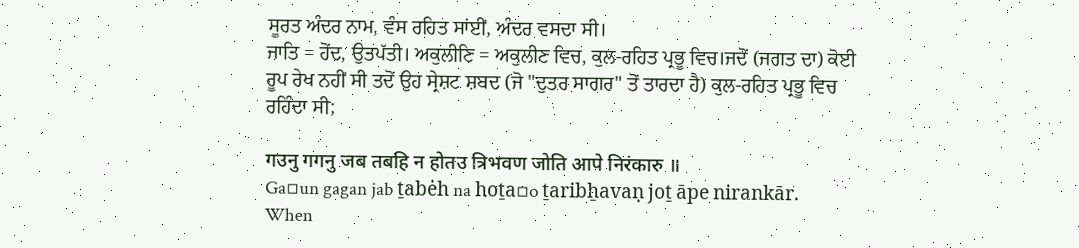ਸੂਰਤ ਅੰਦਰ ਨਾਮ, ਵੰਸ ਰਹਿਤ ਸਾਂਈਂ, ਅੰਦਰ ਵਸਦਾ ਸੀ।
ਜਾਤਿ = ਹੋਂਦ, ਉਤਪੱਤੀ। ਅਕੁਲੀਣਿ = ਅਕੁਲੀਣ ਵਿਚ, ਕੁਲ-ਰਹਿਤ ਪ੍ਰਭੂ ਵਿਚ।ਜਦੋਂ (ਜਗਤ ਦਾ) ਕੋਈ ਰੂਪ ਰੇਖ ਨਹੀਂ ਸੀ ਤਦੋਂ ਉਹ ਸ੍ਰੇਸ਼ਟ ਸ਼ਬਦ (ਜੋ "ਦੁਤਰ ਸਾਗਰ" ਤੋਂ ਤਾਰਦਾ ਹੈ) ਕੁਲ-ਰਹਿਤ ਪ੍ਰਭੂ ਵਿਚ ਰਹਿੰਦਾ ਸੀ;

गउनु गगनु जब तबहि न होतउ त्रिभवण जोति आपे निरंकारु ॥
Ga▫un gagan jab ṯabėh na hoṯa▫o ṯaribẖavaṇ joṯ āpe nirankār.
When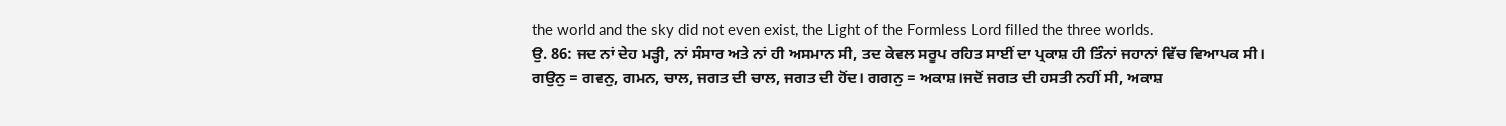the world and the sky did not even exist, the Light of the Formless Lord filled the three worlds.
ਉ. 86: ਜਦ ਨਾਂ ਦੇਹ ਮੜ੍ਹੀ, ਨਾਂ ਸੰਸਾਰ ਅਤੇ ਨਾਂ ਹੀ ਅਸਮਾਨ ਸੀ, ਤਦ ਕੇਵਲ ਸਰੂਪ ਰਹਿਤ ਸਾਈਂ ਦਾ ਪ੍ਰਕਾਸ਼ ਹੀ ਤਿੰਨਾਂ ਜਹਾਨਾਂ ਵਿੱਚ ਵਿਆਪਕ ਸੀ।
ਗਉਨੁ = ਗਵਨੁ, ਗਮਨ, ਚਾਲ, ਜਗਤ ਦੀ ਚਾਲ, ਜਗਤ ਦੀ ਹੋਂਦ। ਗਗਨੁ = ਅਕਾਸ਼।ਜਦੋਂ ਜਗਤ ਦੀ ਹਸਤੀ ਨਹੀਂ ਸੀ, ਅਕਾਸ਼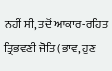ਨਹੀਂ ਸੀ, ਤਦੋਂ ਆਕਾਰ-ਰਹਿਤ ਤ੍ਰਿਭਵਣੀ ਜੋਤਿ (ਭਾਵ, ਹੁਣ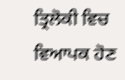ਤ੍ਰਿਲੋਕੀ ਵਿਚ ਵਿਆਪਕ ਹੋਣ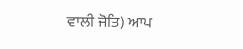ਵਾਲੀ ਜੋਤਿ) ਆਪ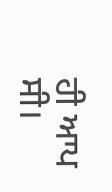ਹੀ ਆਪ ਸੀ।